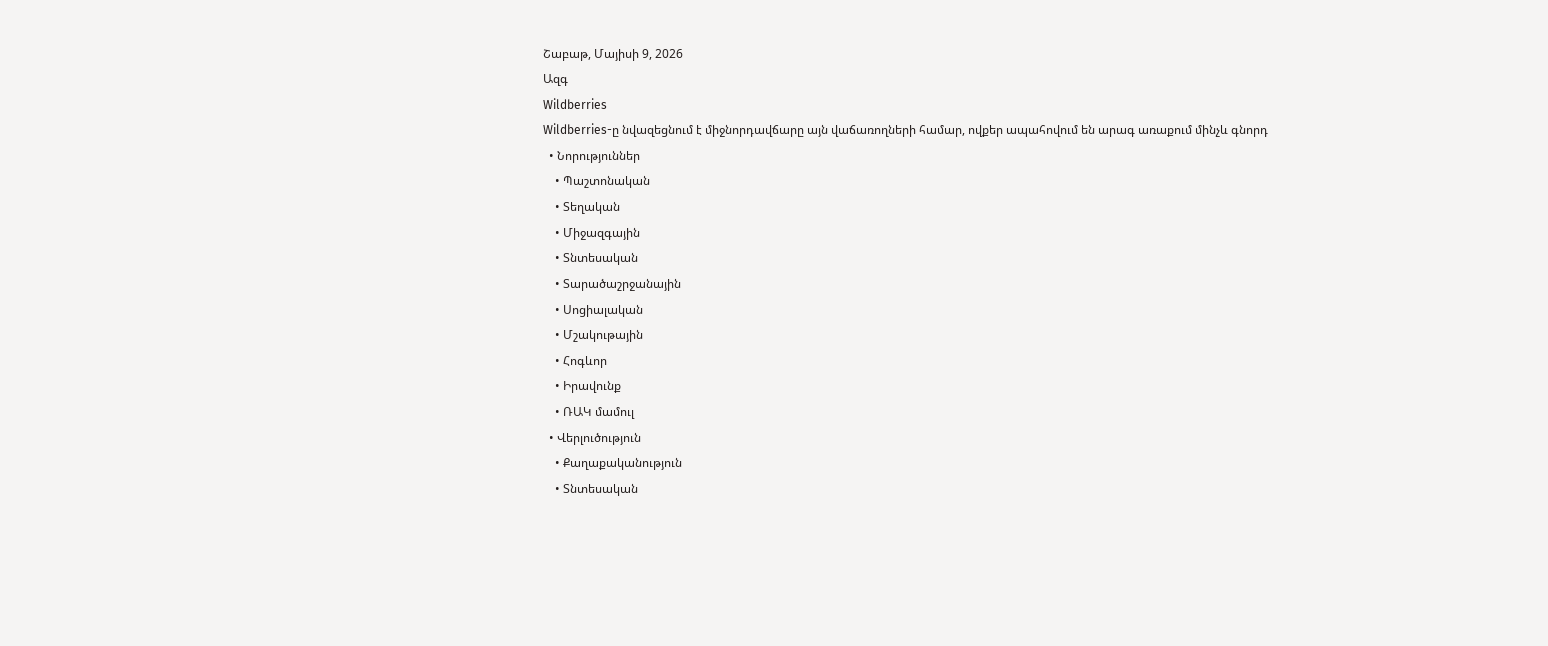Շաբաթ, Մայիսի 9, 2026
Ազգ
Wildberries
Wildberries-ը նվազեցնում է միջնորդավճարը այն վաճառողների համար, ովքեր ապահովում են արագ առաքում մինչև գնորդ
  • Նորություններ
    • Պաշտոնական
    • Տեղական
    • Միջազգային
    • Տնտեսական
    • Տարածաշրջանային
    • Սոցիալական
    • Մշակութային
    • Հոգևոր
    • Իրավունք
    • ՌԱԿ մամուլ
  • Վերլուծություն
    • Քաղաքականություն
    • Տնտեսական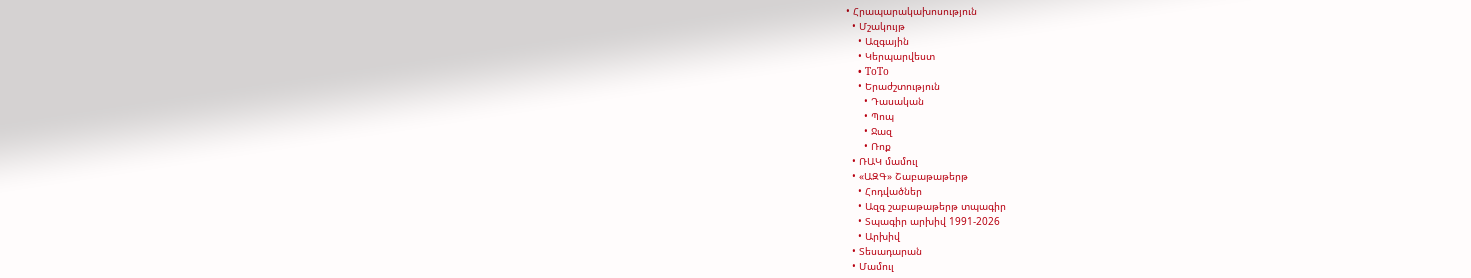• Հրապարակախոսություն
  • Մշակույթ
    • Ազգային
    • Կերպարվեստ
    • ToTo
    • Երաժշտություն
      • Դասական
      • Պոպ
      • Ջազ
      • Ռոք
  • ՌԱԿ մամուլ
  • «ԱԶԳ» Շաբաթաթերթ
    • Հոդվածներ
    • Ազգ շաբաթաթերթ տպագիր
    • Տպագիր արխիվ 1991-2026
    • Արխիվ
  • Տեսադարան
  • Մամուլ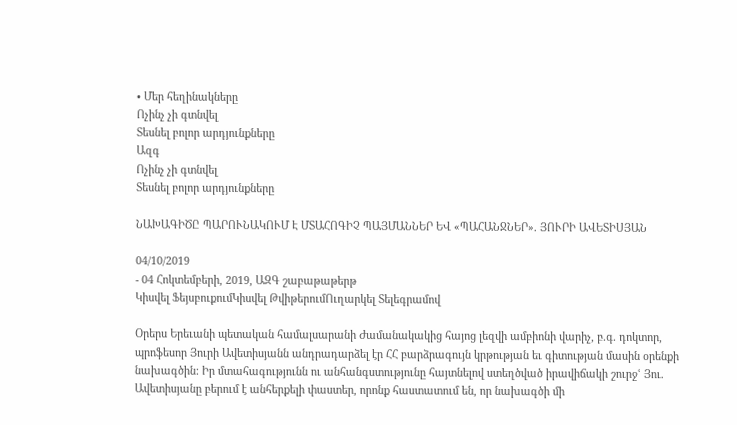• Մեր հեղինակները
Ոչինչ չի գտնվել
Տեսնել բոլոր արդյունքները
Ազգ
Ոչինչ չի գտնվել
Տեսնել բոլոր արդյունքները

ՆԱԽԱԳԻԾԸ ՊԱՐՈՒՆԱԿՈՒՄ Է ՄՏԱՀՈԳԻՉ ՊԱՅՄԱՆՆԵՐ ԵՎ «ՊԱՀԱՆՋՆԵՐ». ՅՈՒՐԻ ԱՎԵՏԻՍՅԱՆ

04/10/2019
- 04 Հոկտեմբերի, 2019, ԱԶԳ շաբաթաթերթ
Կիսվել ՖեյսբուքումԿիսվել ԹվիթերումՈւղարկել Տելեգրամով

Օրերս Երեւանի պետական համալսարանի Ժամանակակից հայոց լեզվի ամբիոնի վարիչ, բ.գ. դոկտոր, պրոֆեսոր Յուրի Ավետիսյանն անդրադարձել էր ՀՀ բարձրագույն կրթության եւ գիտության մասին օրենքի նախագծին: Իր մտահագությունն ու անհանգստությունը հայտնելով ստեղծված իրավիճակի շուրջՙ Յու. Ավետիսյանը բերում է անհերքելի փաստեր, որոնք հաստատում են, որ նախագծի մի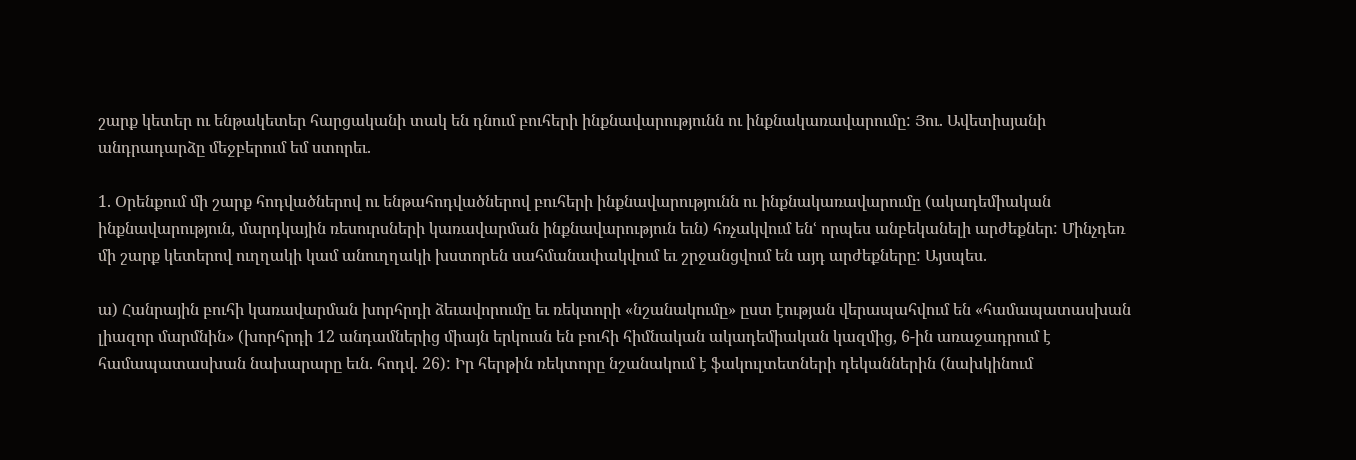շարք կետեր ու ենթակետեր հարցականի տակ են դնում բուհերի ինքնավարությունն ու ինքնակառավարումը: Յու. Ավետիսյանի անդրադարձը մեջբերում եմ ստորեւ.

1. Օրենքում մի շարք հոդվածներով ու ենթահոդվածներով բուհերի ինքնավարությունն ու ինքնակառավարումը (ակադեմիական ինքնավարություն, մարդկային ռեսուրսների կառավարման ինքնավարություն եւն) հռչակվում ենՙ որպես անբեկանելի արժեքներ: Մինչդեռ մի շարք կետերով ուղղակի կամ անուղղակի խստորեն սահմանափակվում եւ շրջանցվում են այդ արժեքները: Այսպես.

ա) Հանրային բուհի կառավարման խորհրդի ձեւավորումը եւ ռեկտորի «նշանակումը» ըստ էության վերապահվում են «համապատասխան լիազոր մարմնին» (խորհրդի 12 անդամներից միայն երկուսն են բուհի հիմնական ակադեմիական կազմից, 6-ին առաջադրում է համապատասխան նախարարը եւն. հոդվ. 26): Իր հերթին ռեկտորը նշանակում է ֆակուլտետների դեկաններին (նախկինում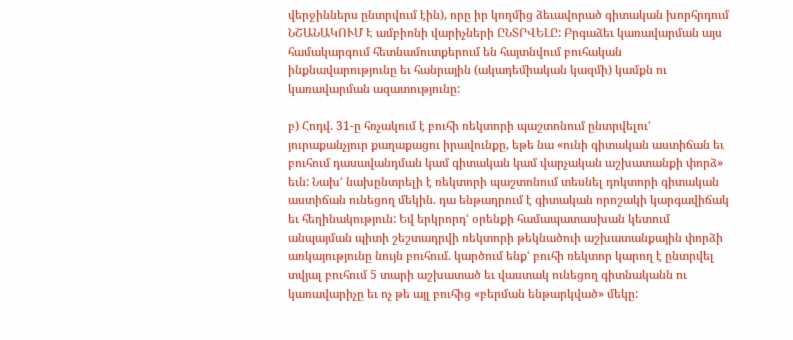վերջիններս ընտրվում էին), որը իր կողմից ձեւավորած գիտական խորհրդում ՆՇԱՆԱԿՈՒՄ Է ամբիոնի վարիչների ԸՆՏՐՎԵԼԸ: Բրգաձեւ կառավարման այս համակարգում հետնամուտքերում են հայտնվում բուհական ինքնավարությունը եւ հանրային (ակադեմիական կազմի) կամքն ու կառավարման ազատությունը:

բ) Հոդվ. 31-ը հռչակում է բուհի ռեկտորի պաշտոնում ընտրվելուՙ յուրաքանչյուր քաղաքացու իրավունքը, եթե նա «ունի գիտական աստիճան եւ բուհում դասավանդման կամ գիտական կամ վարչական աշխատանքի փորձ» եւն: Նախՙ նախընտրելի է ռեկտորի պաշտոնում տեսնել դոկտորի գիտական աստիճան ունեցող մեկին. դա ենթադրում է գիտական որոշակի կարգավիճակ եւ հեղինակություն: Եվ երկրորդՙ օրենքի համապատասխան կետում անպայման պիտի շեշտադրվի ռեկտորի թեկնածուի աշխատանքային փորձի առկայությունը նույն բուհում. կարծում ենքՙ բուհի ռեկտոր կարող է ընտրվել տվյալ բուհում 5 տարի աշխատած եւ վաստակ ունեցող գիտնականն ու կառավարիչը եւ ոչ թե այլ բուհից «բերման ենթարկված» մեկը: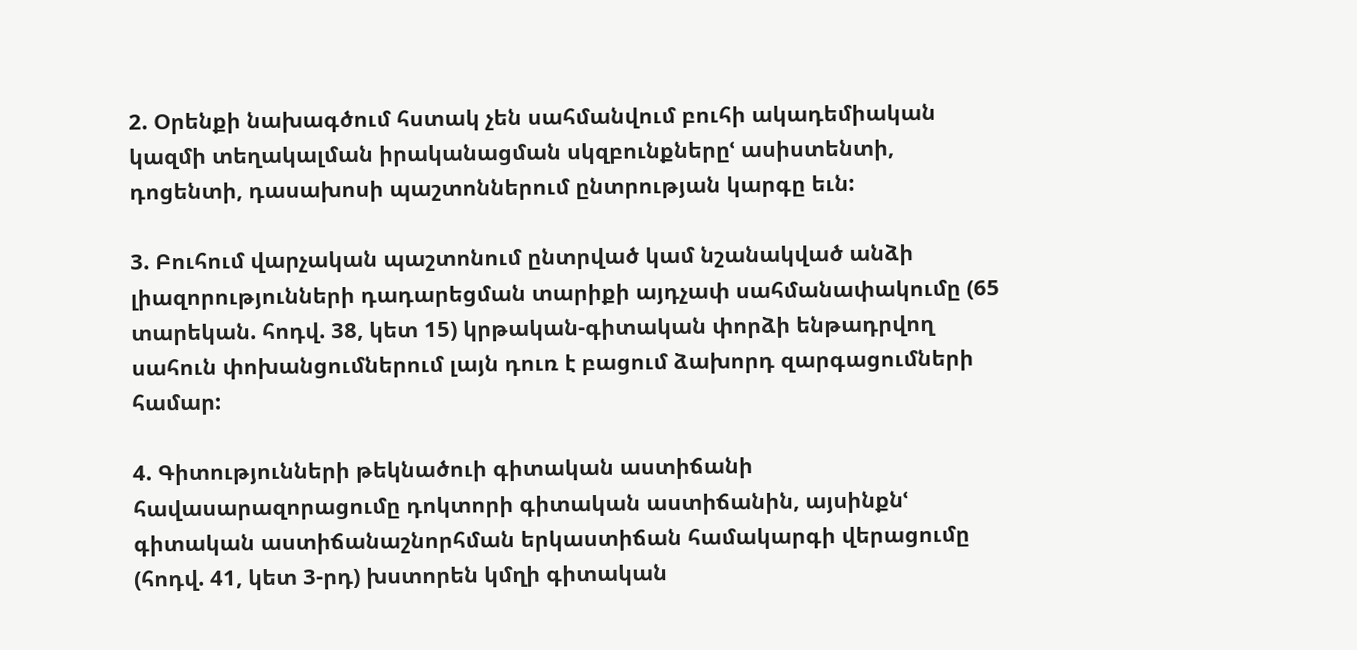2. Օրենքի նախագծում հստակ չեն սահմանվում բուհի ակադեմիական կազմի տեղակալման իրականացման սկզբունքներըՙ ասիստենտի, դոցենտի, դասախոսի պաշտոններում ընտրության կարգը եւն:

3. Բուհում վարչական պաշտոնում ընտրված կամ նշանակված անձի լիազորությունների դադարեցման տարիքի այդչափ սահմանափակումը (65 տարեկան. հոդվ. 38, կետ 15) կրթական-գիտական փորձի ենթադրվող սահուն փոխանցումներում լայն դուռ է բացում ձախորդ զարգացումների համար:

4. Գիտությունների թեկնածուի գիտական աստիճանի հավասարազորացումը դոկտորի գիտական աստիճանին, այսինքնՙ գիտական աստիճանաշնորհման երկաստիճան համակարգի վերացումը (հոդվ. 41, կետ 3-րդ) խստորեն կմղի գիտական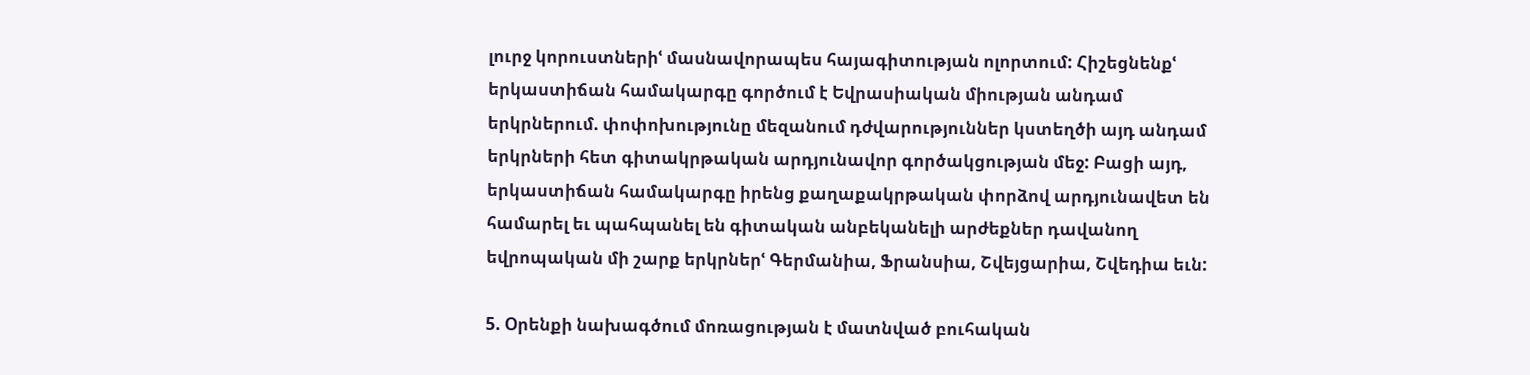լուրջ կորուստներիՙ մասնավորապես հայագիտության ոլորտում: Հիշեցնենքՙ երկաստիճան համակարգը գործում է Եվրասիական միության անդամ երկրներում. փոփոխությունը մեզանում դժվարություններ կստեղծի այդ անդամ երկրների հետ գիտակրթական արդյունավոր գործակցության մեջ: Բացի այդ, երկաստիճան համակարգը իրենց քաղաքակրթական փորձով արդյունավետ են համարել եւ պահպանել են գիտական անբեկանելի արժեքներ դավանող եվրոպական մի շարք երկրներՙ Գերմանիա, Ֆրանսիա, Շվեյցարիա, Շվեդիա եւն:

5. Օրենքի նախագծում մոռացության է մատնված բուհական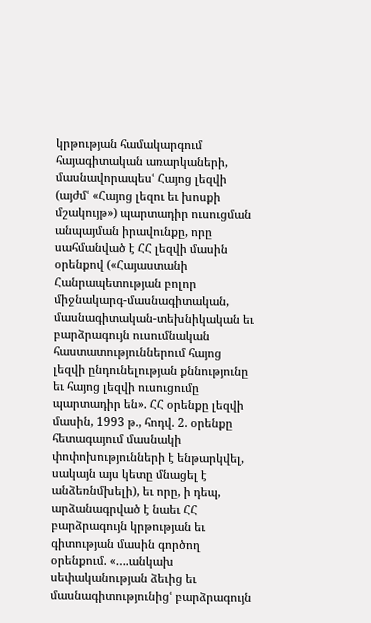կրթության համակարգում հայագիտական առարկաների, մասնավորապեսՙ Հայոց լեզվի (այժմՙ «Հայոց լեզու եւ խոսքի մշակույթ») պարտադիր ուսուցման անպայման իրավունքը, որը սահմանված է ՀՀ լեզվի մասին օրենքով («Հայաստանի Հանրապետության բոլոր միջնակարգ-մասնագիտական, մասնագիտական-տեխնիկական եւ բարձրագույն ուսումնական հաստատություններում հայոց լեզվի ընդունելության քննությունը եւ հայոց լեզվի ուսուցումը պարտադիր են». ՀՀ օրենքը լեզվի մասին, 1993 թ., հոդվ. 2. օրենքը հետագայում մասնակի փոփոխությունների է ենթարկվել, սակայն այս կետը մնացել է անձեռնմխելի), եւ որը, ի դեպ, արձանագրված է նաեւ ՀՀ բարձրագույն կրթության եւ գիտության մասին գործող օրենքում. «….անկախ սեփականության ձեւից եւ մասնագիտությունիցՙ բարձրագույն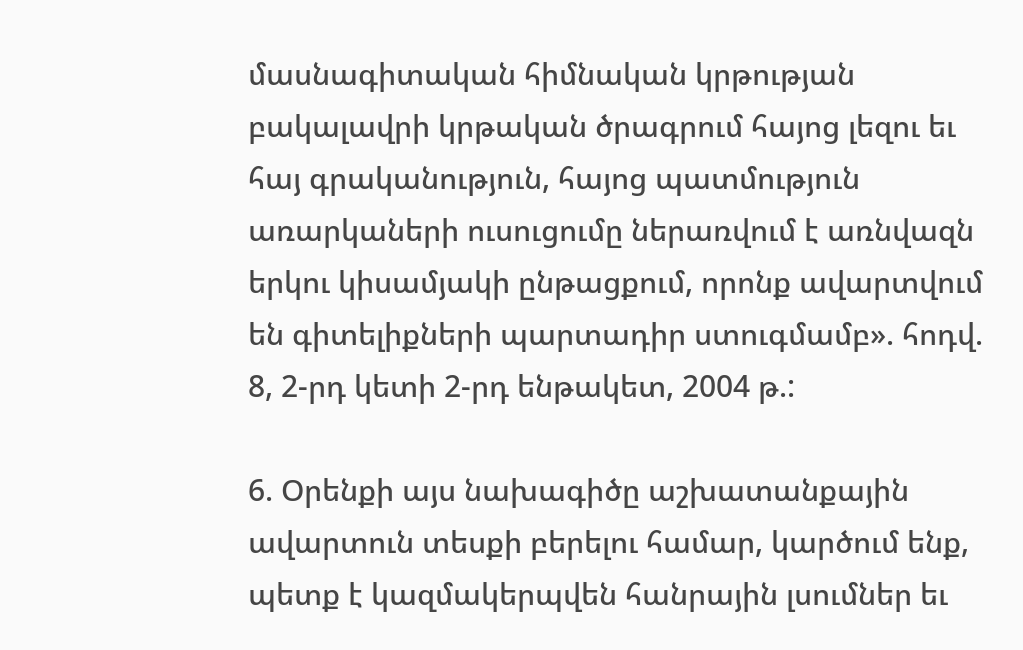մասնագիտական հիմնական կրթության բակալավրի կրթական ծրագրում հայոց լեզու եւ հայ գրականություն, հայոց պատմություն առարկաների ուսուցումը ներառվում է առնվազն երկու կիսամյակի ընթացքում, որոնք ավարտվում են գիտելիքների պարտադիր ստուգմամբ». հոդվ. 8, 2-րդ կետի 2-րդ ենթակետ, 2004 թ.:

6. Օրենքի այս նախագիծը աշխատանքային ավարտուն տեսքի բերելու համար, կարծում ենք, պետք է կազմակերպվեն հանրային լսումներ եւ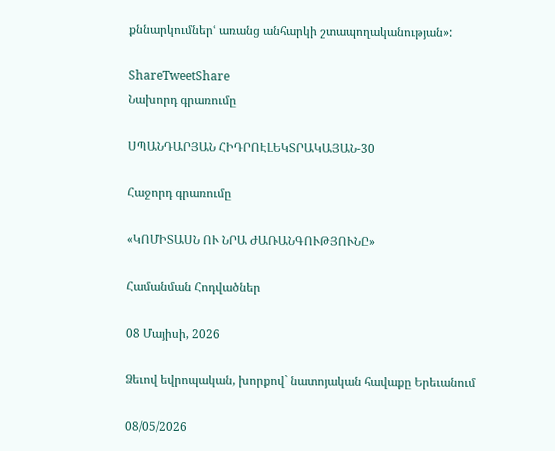քննարկումներՙ առանց անհարկի շտապողականության»:

ShareTweetShare
Նախորդ գրառումը

ՍՊԱՆԴԱՐՅԱՆ ՀԻԴՐՈԷԼԵԿՏՐԱԿԱՅԱՆ-30

Հաջորդ գրառումը

«ԿՈՄԻՏԱՍՆ ՈՒ ՆՐԱ ԺԱՌԱՆԳՈՒԹՅՈՒՆԸ»

Համանման Հոդվածներ

08 Մայիսի, 2026

Ձեւով եվրոպական, խորքով` նատոյական հավաքը Երեւանում

08/05/2026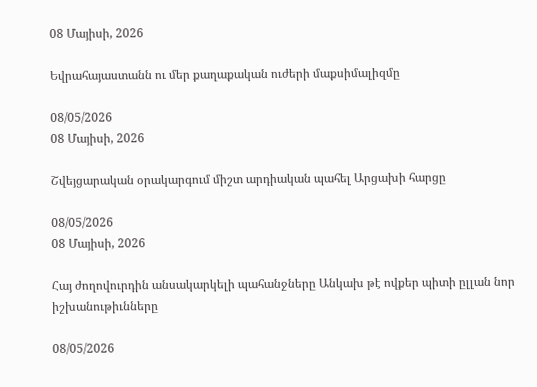08 Մայիսի, 2026

Եվրահայաստանն ու մեր քաղաքական ուժերի մաքսիմալիզմը

08/05/2026
08 Մայիսի, 2026

Շվեյցարական օրակարգում միշտ արդիական պահել Արցախի հարցը

08/05/2026
08 Մայիսի, 2026

Հայ ժողովուրդին անսակարկելի պահանջները Անկախ թէ ովքեր պիտի ըլլան նոր իշխանութիւնները

08/05/2026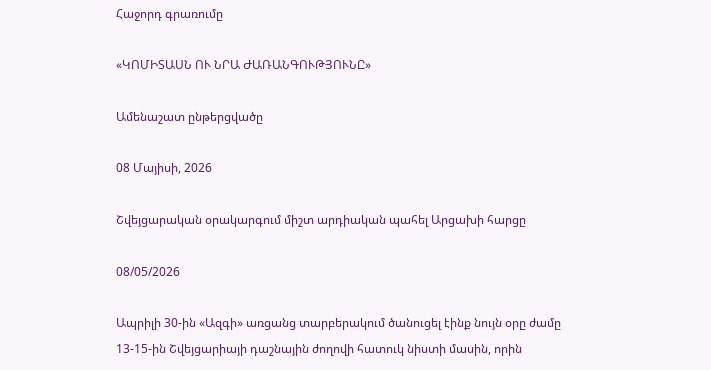Հաջորդ գրառումը

«ԿՈՄԻՏԱՍՆ ՈՒ ՆՐԱ ԺԱՌԱՆԳՈՒԹՅՈՒՆԸ»

Ամենաշատ ընթերցվածը

08 Մայիսի, 2026

Շվեյցարական օրակարգում միշտ արդիական պահել Արցախի հարցը

08/05/2026

Ապրիլի 30-ին «Ազգի» առցանց տարբերակում ծանուցել էինք նույն օրը ժամը 13-15-ին Շվեյցարիայի դաշնային ժողովի հատուկ նիստի մասին, որին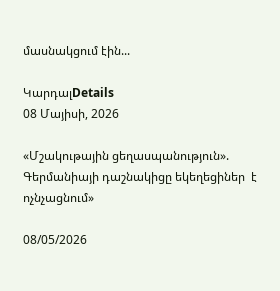մասնակցում էին...

ԿարդալDetails
08 Մայիսի, 2026

«Մշակութային ցեղասպանություն». Գերմանիայի դաշնակիցը եկեղեցիներ  է ոչնչացնում»

08/05/2026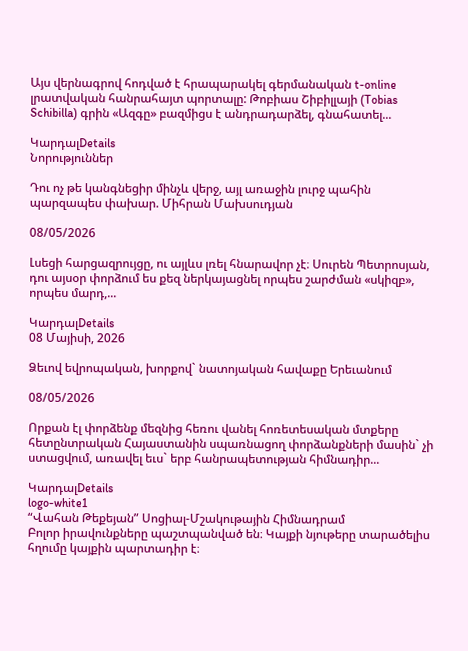Այս վերնագրով հոդված է հրապարակել գերմանական t-online լրատվական հանրահայտ պորտալը: Թոբիաս Շիբիլլայի (Tobias Schibilla) գրին «Ազգը» բազմիցս է անդրադարձել, գնահատել...

ԿարդալDetails
Նորություններ

Դու ոչ թե կանգնեցիր մինչև վերջ, այլ առաջին լուրջ պահին պարզապես փախար. Միհրան Մախսուդյան

08/05/2026

Լսեցի հարցազրույցը, ու այլևս լռել հնարավոր չէ։ Սուրեն Պետրոսյան, դու այսօր փորձում ես քեզ ներկայացնել որպես շարժման «սկիզբ», որպես մարդ,...

ԿարդալDetails
08 Մայիսի, 2026

Ձեւով եվրոպական, խորքով` նատոյական հավաքը Երեւանում

08/05/2026

Որքան էլ փորձենք մեզնից հեռու վանել հոռետեսական մտքերը հետընտրական Հայաստանին սպառնացող փորձանքների մասին` չի ստացվում, առավել եւս` երբ հանրապետության հիմնադիր...

ԿարդալDetails
logo-white1
“Վահան Թեքեյան” Սոցիալ-Մշակութային Հիմնադրամ
Բոլոր իրավունքները պաշտպանված են։ Կայքի նյութերը տարածելիս հղումը կայքին պարտադիր է։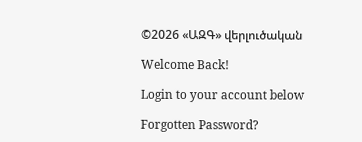©2026 «ԱԶԳ» վերլուծական

Welcome Back!

Login to your account below

Forgotten Password?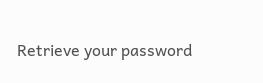Retrieve your password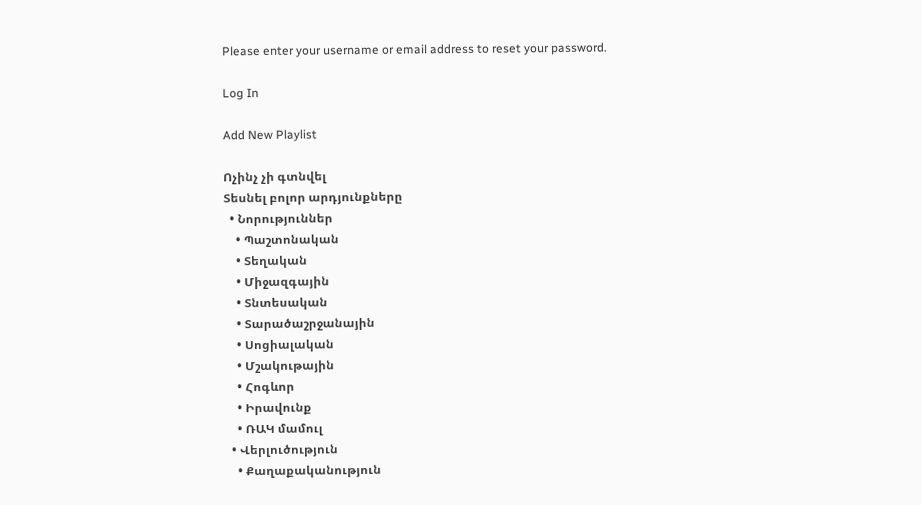Please enter your username or email address to reset your password.

Log In

Add New Playlist

Ոչինչ չի գտնվել
Տեսնել բոլոր արդյունքները
  • Նորություններ
    • Պաշտոնական
    • Տեղական
    • Միջազգային
    • Տնտեսական
    • Տարածաշրջանային
    • Սոցիալական
    • Մշակութային
    • Հոգևոր
    • Իրավունք
    • ՌԱԿ մամուլ
  • Վերլուծություն
    • Քաղաքականություն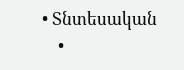• Տնտեսական
    •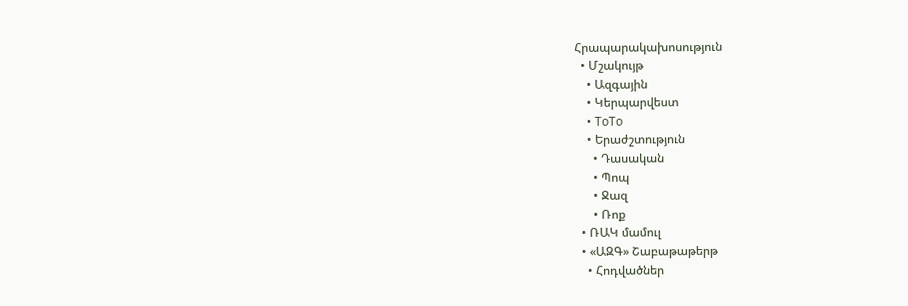Հրապարակախոսություն
  • Մշակույթ
    • Ազգային
    • Կերպարվեստ
    • ToTo
    • Երաժշտություն
      • Դասական
      • Պոպ
      • Ջազ
      • Ռոք
  • ՌԱԿ մամուլ
  • «ԱԶԳ» Շաբաթաթերթ
    • Հոդվածներ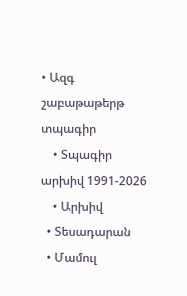• Ազգ շաբաթաթերթ տպագիր
    • Տպագիր արխիվ 1991-2026
    • Արխիվ
  • Տեսադարան
  • Մամուլ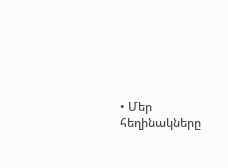• Մեր հեղինակները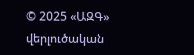© 2025 «ԱԶԳ» վերլուծական